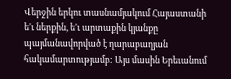Վերջին երկու տասնամյակում Հայաստանի ե'ւ ներքին, ե'ւ արտաքին կյանքը պայմանավորված է ղարաբաղյան հակամարտությամբ: Այս մասին Երեւանում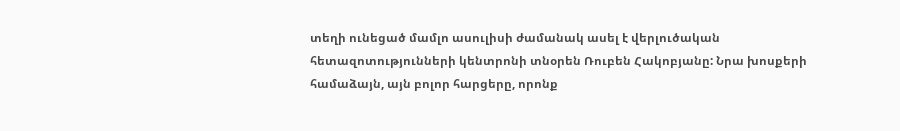տեղի ունեցած մամլո ասուլիսի ժամանակ ասել է վերլուծական հետազոտությունների կենտրոնի տնօրեն Ռուբեն Հակոբյանը: Նրա խոսքերի համաձայն, այն բոլոր հարցերը, որոնք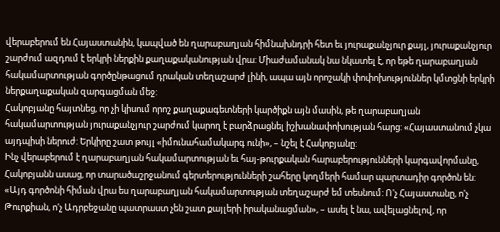վերաբերում են Հայաստանին, կապված են ղարաբաղյան հիմնախնդրի հետ եւ յուրաքանչյուր քայլ, յուրաքանչյուր շարժում ազդում է երկրի ներքին քաղաքականության վրա: Միաժամանակ նա նկատել է, որ եթե ղարաբաղյան հակամարտության գործընթացում դրական տեղաշարժ լինի, ապա այն որոշակի փոփոխություններ կմտցնի երկրի ներքաղաքական զարգացման մեջ:
Հակոբյանը հայտնեց, որ չի կիսում որոշ քաղաքագետների կարծիքն այն մասին, թե ղարաբաղյան հակամարտության յուրաքանչյուր շարժում կարող է բարձրացնել իշխանափոխության հարց: «Հայաստանում չկա այդպիսի ներուժ: Երկիրը շատ թույլ «իմունահամակարգ ունի», – նշել է Հակոբյանը:
Ինչ վերաբերում է ղարաբաղյան հակամարտության եւ հայ-թուրքական հարաբերությունների կարգավորմանը, Հակոբյանն ասաց, որ տարածաշրջանում գերտերությունների շահերը կողմերի համար պարտադիր գործոն են: «Այդ գործոնի հիման վրա ես ղարաբաղյան հակամարտության տեղաշարժ եմ տեսնում: Ո'չ Հայաստանը, ո'չ Թուրքիան, ո'չ Ադրբեջանը պատրաստ չեն շատ քայլերի իրականացման», – ասել է նա, ավելացնելով, որ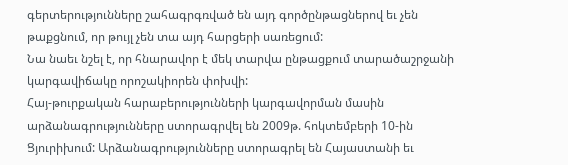գերտերությունները շահագրգռված են այդ գործընթացներով եւ չեն թաքցնում, որ թույլ չեն տա այդ հարցերի սառեցում:
Նա նաեւ նշել է, որ հնարավոր է մեկ տարվա ընթացքում տարածաշրջանի կարգավիճակը որոշակիորեն փոխվի:
Հայ-թուրքական հարաբերությունների կարգավորման մասին արձանագրությունները ստորագրվել են 2009թ. հոկտեմբերի 10-ին Ցյուրիխում: Արձանագրությունները ստորագրել են Հայաստանի եւ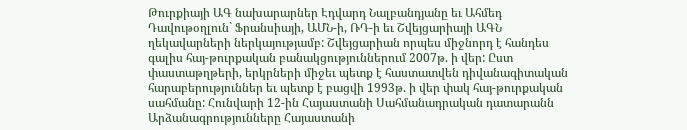Թուրքիայի ԱԳ նախարարներ Էդվարդ Նալբանդյանը եւ Ահմեդ Դավութօղլուն` Ֆրանսիայի, ԱՄՆ-ի, ՌԴ-ի եւ Շվեյցարիայի ԱԳՆ ղեկավարների ներկայությամբ: Շվեյցարիան որպես միջնորդ է հանդես գալիս հայ-թուրքական բանակցություններում 2007թ. ի վեր: Ըստ փաստաթղթերի, երկրների միջեւ պետք է հաստատվեն դիվանագիտական հարաբերություններ եւ պետք է բացվի 1993թ. ի վեր փակ հայ-թուրքական սահմանը: Հունվարի 12-ին Հայաստանի Սահմանադրական դատարանն Արձանագրությունները Հայաստանի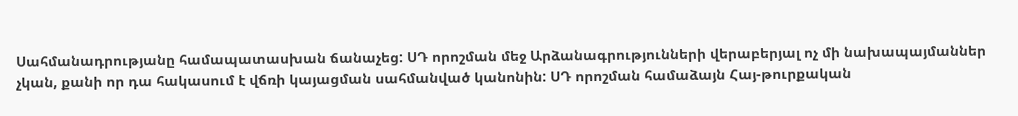Սահմանադրությանը համապատասխան ճանաչեց: ՍԴ որոշման մեջ Արձանագրությունների վերաբերյալ ոչ մի նախապայմաններ չկան, քանի որ դա հակասում է վճռի կայացման սահմանված կանոնին: ՍԴ որոշման համաձայն Հայ-թուրքական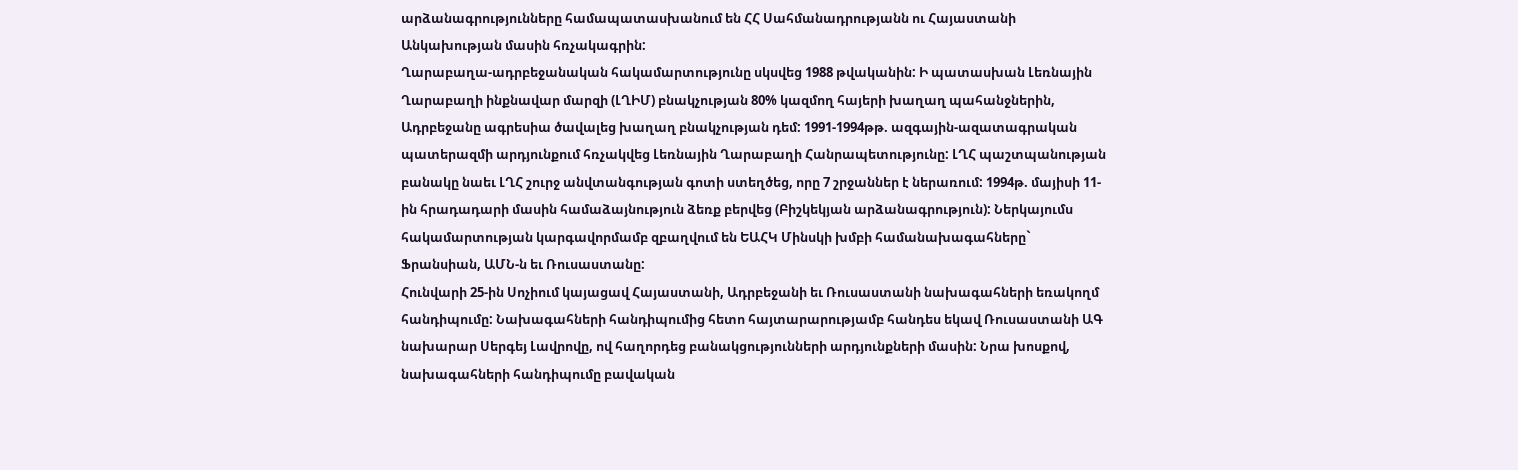արձանագրությունները համապատասխանում են ՀՀ Սահմանադրությանն ու Հայաստանի Անկախության մասին հռչակագրին:
Ղարաբաղա-ադրբեջանական հակամարտությունը սկսվեց 1988 թվականին: Ի պատասխան Լեռնային Ղարաբաղի ինքնավար մարզի (ԼՂԻՄ) բնակչության 80% կազմող հայերի խաղաղ պահանջներին, Ադրբեջանը ագրեսիա ծավալեց խաղաղ բնակչության դեմ: 1991-1994թթ. ազգային-ազատագրական պատերազմի արդյունքում հռչակվեց Լեռնային Ղարաբաղի Հանրապետությունը: ԼՂՀ պաշտպանության բանակը նաեւ ԼՂՀ շուրջ անվտանգության գոտի ստեղծեց, որը 7 շրջաններ է ներառում: 1994թ. մայիսի 11-ին հրադադարի մասին համաձայնություն ձեռք բերվեց (Բիշկեկյան արձանագրություն): Ներկայումս հակամարտության կարգավորմամբ զբաղվում են ԵԱՀԿ Մինսկի խմբի համանախագահները` Ֆրանսիան, ԱՄՆ-ն եւ Ռուսաստանը:
Հունվարի 25-ին Սոչիում կայացավ Հայաստանի, Ադրբեջանի եւ Ռուսաստանի նախագահների եռակողմ հանդիպումը: Նախագահների հանդիպումից հետո հայտարարությամբ հանդես եկավ Ռուսաստանի ԱԳ նախարար Սերգեյ Լավրովը, ով հաղորդեց բանակցությունների արդյունքների մասին: Նրա խոսքով, նախագահների հանդիպումը բավական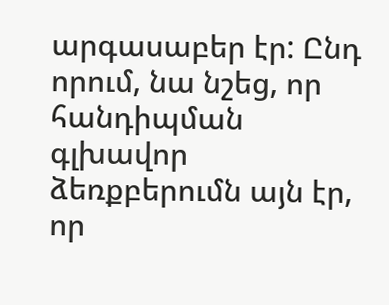արգասաբեր էր: Ընդ որում, նա նշեց, որ հանդիպման գլխավոր ձեռքբերումն այն էր, որ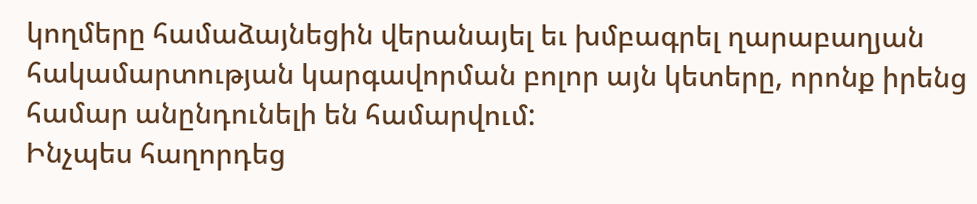կողմերը համաձայնեցին վերանայել եւ խմբագրել ղարաբաղյան հակամարտության կարգավորման բոլոր այն կետերը, որոնք իրենց համար անընդունելի են համարվում:
Ինչպես հաղորդեց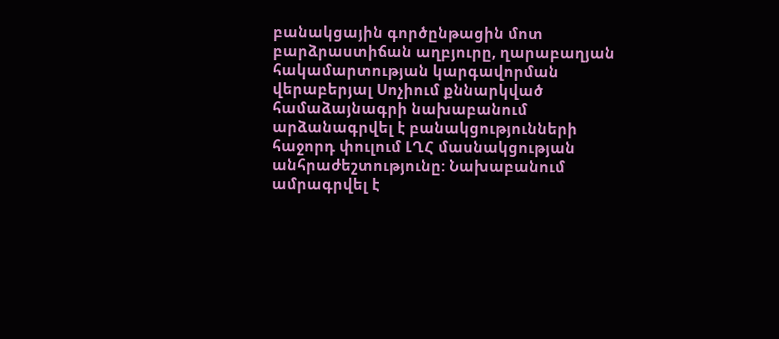բանակցային գործընթացին մոտ բարձրաստիճան աղբյուրը, ղարաբաղյան հակամարտության կարգավորման վերաբերյալ Սոչիում քննարկված համաձայնագրի նախաբանում արձանագրվել է բանակցությունների հաջորդ փուլում ԼՂՀ մասնակցության անհրաժեշտությունը: Նախաբանում ամրագրվել է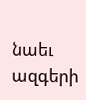նաեւ ազգերի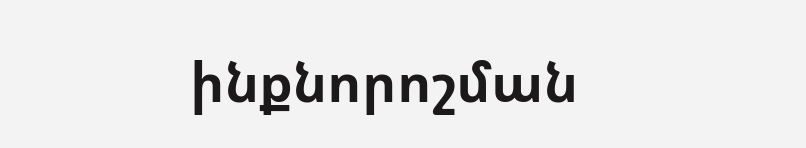ինքնորոշման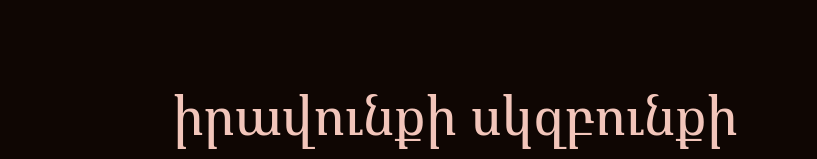իրավունքի սկզբունքի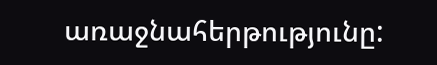առաջնահերթությունը: